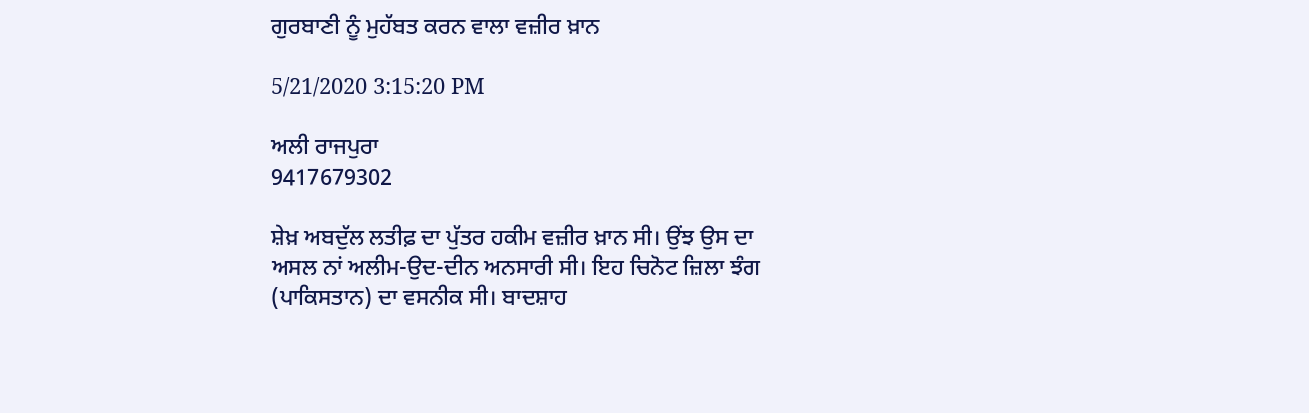ਗੁਰਬਾਣੀ ਨੂੰ ਮੁਹੱਬਤ ਕਰਨ ਵਾਲਾ ਵਜ਼ੀਰ ਖ਼ਾਨ

5/21/2020 3:15:20 PM

ਅਲੀ ਰਾਜਪੁਰਾ
9417679302

ਸ਼ੇਖ਼ ਅਬਦੁੱਲ ਲਤੀਫ਼ ਦਾ ਪੁੱਤਰ ਹਕੀਮ ਵਜ਼ੀਰ ਖ਼ਾਨ ਸੀ। ਉਂਝ ਉਸ ਦਾ ਅਸਲ ਨਾਂ ਅਲੀਮ-ਉਦ-ਦੀਨ ਅਨਸਾਰੀ ਸੀ। ਇਹ ਚਿਨੋਟ ਜ਼ਿਲਾ ਝੰਗ (ਪਾਕਿਸਤਾਨ) ਦਾ ਵਸਨੀਕ ਸੀ। ਬਾਦਸ਼ਾਹ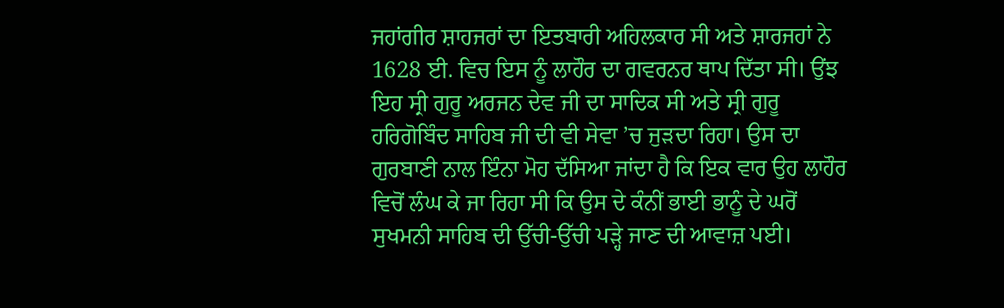ਜਹਾਂਗੀਰ ਸ਼ਾਹਜਰਾਂ ਦਾ ਇਤਬਾਰੀ ਅਹਿਲਕਾਰ ਸੀ ਅਤੇ ਸ਼ਾਰਜਹਾਂ ਨੇ 1628 ਈ. ਵਿਚ ਇਸ ਨੂੰ ਲਾਹੌਰ ਦਾ ਗਵਰਨਰ ਥਾਪ ਦਿੱਤਾ ਸੀ। ਉਂਝ ਇਹ ਸ੍ਰੀ ਗੁਰੂ ਅਰਜਨ ਦੇਵ ਜੀ ਦਾ ਸਾਦਿਕ ਸੀ ਅਤੇ ਸ੍ਰੀ ਗੁਰੂ ਹਰਿਗੋਬਿੰਦ ਸਾਹਿਬ ਜੀ ਦੀ ਵੀ ਸੇਵਾ ’ਚ ਜੁੜਦਾ ਰਿਹਾ। ਉਸ ਦਾ ਗੁਰਬਾਣੀ ਨਾਲ ਇੰਨਾ ਮੋਹ ਦੱਸਿਆ ਜਾਂਦਾ ਹੈ ਕਿ ਇਕ ਵਾਰ ਉਹ ਲਾਹੌਰ ਵਿਚੋਂ ਲੰਘ ਕੇ ਜਾ ਰਿਹਾ ਸੀ ਕਿ ਉਸ ਦੇ ਕੰਨੀਂ ਭਾਈ ਭਾਨੂੰ ਦੇ ਘਰੋਂ ਸੁਖਮਨੀ ਸਾਹਿਬ ਦੀ ਉੱਚੀ-ਉੱਚੀ ਪੜ੍ਹੇ ਜਾਣ ਦੀ ਆਵਾਜ਼ ਪਈ।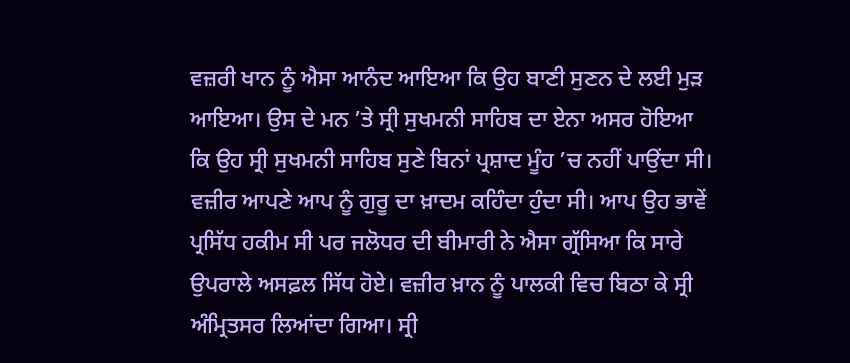ਵਜ਼ਰੀ ਖਾਨ ਨੂੰ ਐਸਾ ਆਨੰਦ ਆਇਆ ਕਿ ਉਹ ਬਾਣੀ ਸੁਣਨ ਦੇ ਲਈ ਮੁੜ ਆਇਆ। ਉਸ ਦੇ ਮਨ ’ਤੇ ਸ੍ਰੀ ਸੁਖਮਨੀ ਸਾਹਿਬ ਦਾ ਏਨਾ ਅਸਰ ਹੋਇਆ ਕਿ ਉਹ ਸ੍ਰੀ ਸੁਖਮਨੀ ਸਾਹਿਬ ਸੁਣੇ ਬਿਨਾਂ ਪ੍ਰਸ਼ਾਦ ਮੂੰਹ ’ਚ ਨਹੀਂ ਪਾਉਂਦਾ ਸੀ। ਵਜ਼ੀਰ ਆਪਣੇ ਆਪ ਨੂੰ ਗੁਰੂ ਦਾ ਖ਼ਾਦਮ ਕਹਿੰਦਾ ਹੁੰਦਾ ਸੀ। ਆਪ ਉਹ ਭਾਵੇਂ ਪ੍ਰਸਿੱਧ ਹਕੀਮ ਸੀ ਪਰ ਜਲੋਧਰ ਦੀ ਬੀਮਾਰੀ ਨੇ ਐਸਾ ਗ੍ਰੱਸਿਆ ਕਿ ਸਾਰੇ ਉਪਰਾਲੇ ਅਸਫ਼ਲ ਸਿੱਧ ਹੋਏ। ਵਜ਼ੀਰ ਖ਼ਾਨ ਨੂੰ ਪਾਲਕੀ ਵਿਚ ਬਿਠਾ ਕੇ ਸ੍ਰੀ ਅੰਮ੍ਰਿਤਸਰ ਲਿਆਂਦਾ ਗਿਆ। ਸ੍ਰੀ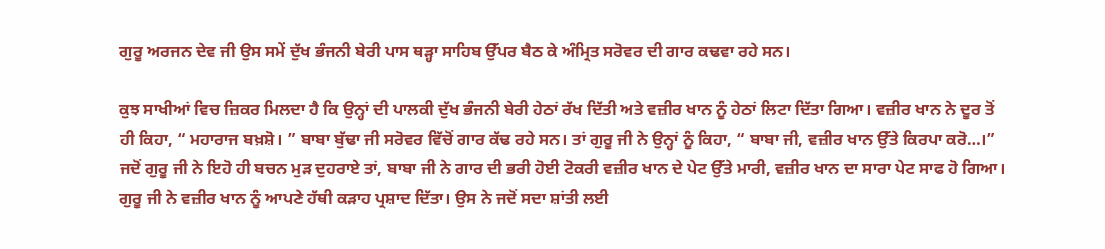ਗੁਰੂ ਅਰਜਨ ਦੇਵ ਜੀ ਉਸ ਸਮੇਂ ਦੁੱਖ ਭੰਜਨੀ ਬੇਰੀ ਪਾਸ ਥੜ੍ਹਾ ਸਾਹਿਬ ਉੱਪਰ ਬੈਠ ਕੇ ਅੰਮ੍ਰਿਤ ਸਰੋਵਰ ਦੀ ਗਾਰ ਕਢਵਾ ਰਹੇ ਸਨ।

ਕੁਝ ਸਾਖੀਆਂ ਵਿਚ ਜ਼ਿਕਰ ਮਿਲਦਾ ਹੈ ਕਿ ਉਨ੍ਹਾਂ ਦੀ ਪਾਲਕੀ ਦੁੱਖ ਭੰਜਨੀ ਬੇਰੀ ਹੇਠਾਂ ਰੱਖ ਦਿੱਤੀ ਅਤੇ ਵਜ਼ੀਰ ਖਾਨ ਨੂੰ ਹੇਠਾਂ ਲਿਟਾ ਦਿੱਤਾ ਗਿਆ। ਵਜ਼ੀਰ ਖਾਨ ਨੇ ਦੂਰ ਤੋਂ ਹੀ ਕਿਹਾ, “ ਮਹਾਰਾਜ ਬਖ਼ਸ਼ੋ। ” ਬਾਬਾ ਬੁੱਢਾ ਜੀ ਸਰੋਵਰ ਵਿੱਚੋਂ ਗਾਰ ਕੱਢ ਰਹੇ ਸਨ। ਤਾਂ ਗੁਰੂ ਜੀ ਨੇ ਉਨ੍ਹਾਂ ਨੂੰ ਕਿਹਾ, “ ਬਾਬਾ ਜੀ, ਵਜ਼ੀਰ ਖਾਨ ਉੱਤੇ ਕਿਰਪਾ ਕਰੋ…।” ਜਦੋਂ ਗੁਰੂ ਜੀ ਨੇ ਇਹੋ ਹੀ ਬਚਨ ਮੁੜ ਦੁਹਰਾਏ ਤਾਂ, ਬਾਬਾ ਜੀ ਨੇ ਗਾਰ ਦੀ ਭਰੀ ਹੋਈ ਟੋਕਰੀ ਵਜ਼ੀਰ ਖਾਨ ਦੇ ਪੇਟ ਉੱਤੇ ਮਾਰੀ, ਵਜ਼ੀਰ ਖਾਨ ਦਾ ਸਾਰਾ ਪੇਟ ਸਾਫ ਹੋ ਗਿਆ। ਗੁਰੂ ਜੀ ਨੇ ਵਜ਼ੀਰ ਖਾਨ ਨੂੰ ਆਪਣੇ ਹੱਥੀ ਕੜਾਹ ਪ੍ਰਸ਼ਾਦ ਦਿੱਤਾ। ਉਸ ਨੇ ਜਦੋਂ ਸਦਾ ਸ਼ਾਂਤੀ ਲਈ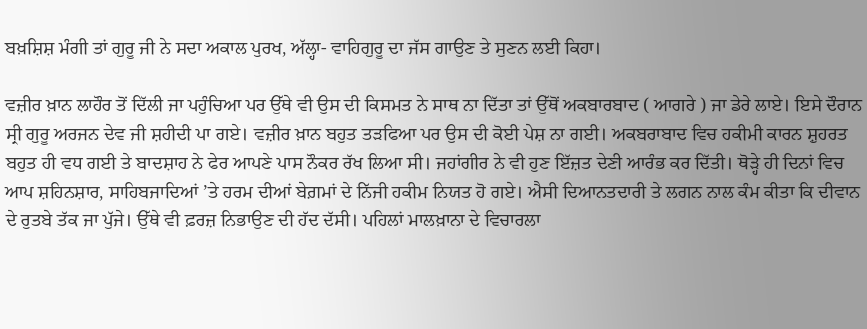ਬਖ਼ਸ਼ਿਸ਼ ਮੰਗੀ ਤਾਂ ਗੁਰੂ ਜੀ ਨੇ ਸਦਾ ਅਕਾਲ ਪੁਰਖ, ਅੱਲ੍ਹਾ- ਵਾਹਿਗੁਰੂ ਦਾ ਜੱਸ ਗਾਉਣ ਤੇ ਸੁਣਨ ਲਈ ਕਿਹਾ।

ਵਜ਼ੀਰ ਖ਼ਾਨ ਲਾਹੌਰ ਤੋਂ ਦਿੱਲੀ ਜਾ ਪਹੁੰਚਿਆ ਪਰ ਉੱਥੇ ਵੀ ਉਸ ਦੀ ਕਿਸਮਤ ਨੇ ਸਾਥ ਨਾ ਦਿੱਤਾ ਤਾਂ ਉੱਥੋਂ ਅਕਬਾਰਬਾਦ ( ਆਗਰੇ ) ਜਾ ਡੇਰੇ ਲਾਏ। ਇਸੇ ਦੌਰਾਨ ਸ੍ਰੀ ਗੁਰੂ ਅਰਜਨ ਦੇਵ ਜੀ ਸ਼ਹੀਦੀ ਪਾ ਗਏ। ਵਜ਼ੀਰ ਖ਼ਾਨ ਬਹੁਤ ਤੜਫਿਆ ਪਰ ਉਸ ਦੀ ਕੋਈ ਪੇਸ਼ ਨਾ ਗਈ। ਅਕਬਰਾਬਾਦ ਵਿਚ ਹਕੀਮੀ ਕਾਰਨ ਸ਼ੁਹਰਤ ਬਹੁਤ ਹੀ ਵਧ ਗਈ ਤੇ ਬਾਦਸ਼ਾਹ ਨੇ ਫੇਰ ਆਪਣੇ ਪਾਸ ਨੌਕਰ ਰੱਖ ਲਿਆ ਸੀ। ਜਹਾਂਗੀਰ ਨੇ ਵੀ ਹੁਣ ਇੱਜ਼ਤ ਦੇਣੀ ਆਰੰਭ ਕਰ ਦਿੱਤੀ। ਥੋੜ੍ਹੇ ਹੀ ਦਿਨਾਂ ਵਿਚ ਆਪ ਸ਼ਹਿਨਸ਼ਾਰ, ਸਾਹਿਬਜਾਦਿਆਂ ’ਤੇ ਹਰਮ ਦੀਆਂ ਬੇਗ਼ਮਾਂ ਦੇ ਨਿੱਜੀ ਹਕੀਮ ਨਿਯਤ ਹੋ ਗਏ। ਐਸੀ ਦਿਆਨਤਦਾਰੀ ਤੇ ਲਗਨ ਨਾਲ ਕੰਮ ਕੀਤਾ ਕਿ ਦੀਵਾਨ ਦੇ ਰੁਤਬੇ ਤੱਕ ਜਾ ਪੁੱਜੇ। ਉੱਥੇ ਵੀ ਫ਼ਰਜ਼ ਨਿਭਾਉਣ ਦੀ ਹੱਦ ਦੱਸੀ। ਪਹਿਲਾਂ ਮਾਲਖ਼ਾਨਾ ਦੇ ਵਿਚਾਰਲਾ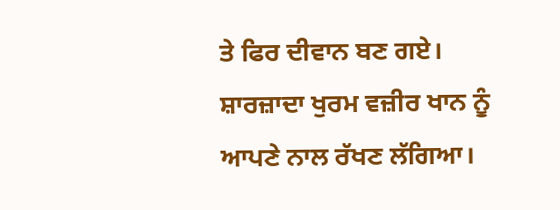ਤੇ ਫਿਰ ਦੀਵਾਨ ਬਣ ਗਏ। ਸ਼ਾਰਜ਼ਾਦਾ ਖੁਰਮ ਵਜ਼ੀਰ ਖਾਨ ਨੂੰ ਆਪਣੇ ਨਾਲ ਰੱਖਣ ਲੱਗਿਆ।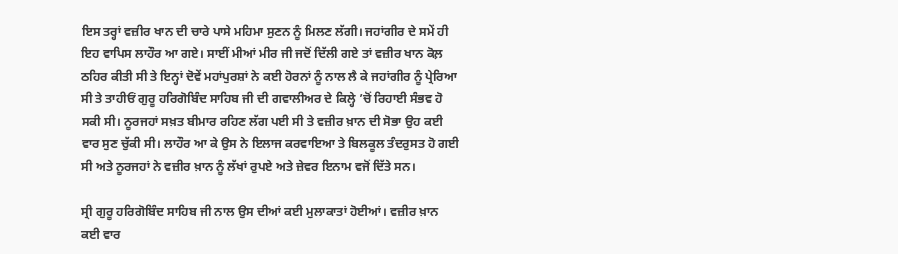ਇਸ ਤਰ੍ਹਾਂ ਵਜ਼ੀਰ ਖਾਨ ਦੀ ਚਾਰੇ ਪਾਸੇ ਮਹਿਮਾ ਸੁਣਨ ਨੂੰ ਮਿਲਣ ਲੱਗੀ। ਜਹਾਂਗੀਰ ਦੇ ਸਮੇਂ ਹੀ ਇਹ ਵਾਪਿਸ ਲਾਹੌਰ ਆ ਗਏ। ਸਾਈਂ ਮੀਆਂ ਮੀਰ ਜੀ ਜਦੋਂ ਦਿੱਲੀ ਗਏ ਤਾਂ ਵਜ਼ੀਰ ਖਾਨ ਕੋਲ਼ ਠਹਿਰ ਕੀਤੀ ਸੀ ਤੇ ਇਨ੍ਹਾਂ ਦੋਵੇਂ ਮਹਾਂਪੁਰਸ਼ਾਂ ਨੇ ਕਈ ਹੋਰਨਾਂ ਨੂੰ ਨਾਲ ਲੈ ਕੇ ਜਹਾਂਗੀਰ ਨੂੰ ਪ੍ਰੇਰਿਆ ਸੀ ਤੇ ਤਾਹੀਓਂ ਗੁਰੂ ਹਰਿਗੋਬਿੰਦ ਸਾਹਿਬ ਜੀ ਦੀ ਗਵਾਲੀਅਰ ਦੇ ਕਿਲ੍ਹੇ ’ਚੋਂ ਰਿਹਾਈ ਸੰਭਵ ਹੋ ਸਕੀ ਸੀ। ਨੂਰਜਹਾਂ ਸਖ਼ਤ ਬੀਮਾਰ ਰਹਿਣ ਲੱਗ ਪਈ ਸੀ ਤੇ ਵਜ਼ੀਰ ਖ਼ਾਨ ਦੀ ਸੋਭਾ ਉਹ ਕਈ ਵਾਰ ਸੁਣ ਚੁੱਕੀ ਸੀ। ਲਾਹੌਰ ਆ ਕੇ ਉਸ ਨੇ ਇਲਾਜ ਕਰਵਾਇਆ ਤੇ ਬਿਲਕੂਲ ਤੰਦਰੁਸਤ ਹੋ ਗਈ ਸੀ ਅਤੇ ਨੂਰਜਹਾਂ ਨੇ ਵਜ਼ੀਰ ਖ਼ਾਨ ਨੂੰ ਲੱਖਾਂ ਰੁਪਏ ਅਤੇ ਜ਼ੇਵਰ ਇਨਾਮ ਵਜੋਂ ਦਿੱਤੇ ਸਨ।

ਸ੍ਰੀ ਗੁਰੂ ਹਰਿਗੋਬਿੰਦ ਸਾਹਿਬ ਜੀ ਨਾਲ ਉਸ ਦੀਆਂ ਕਈ ਮੁਲਾਕਾਤਾਂ ਹੋਈਆਂ। ਵਜ਼ੀਰ ਖ਼ਾਨ ਕਈ ਵਾਰ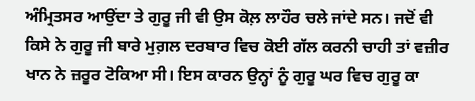ਅੰਮ੍ਰਿਤਸਰ ਆਉਂਦਾ ਤੇ ਗੁਰੂ ਜੀ ਵੀ ਉਸ ਕੋਲ਼ ਲਾਹੌਰ ਚਲੇ ਜਾਂਦੇ ਸਨ। ਜਦੋਂ ਵੀ ਕਿਸੇ ਨੇ ਗੁਰੂ ਜੀ ਬਾਰੇ ਮੁਗ਼ਲ ਦਰਬਾਰ ਵਿਚ ਕੋਈ ਗੱਲ ਕਰਨੀ ਚਾਹੀ ਤਾਂ ਵਜ਼ੀਰ ਖਾਨ ਨੇ ਜ਼ਰੂਰ ਟੋਕਿਆ ਸੀ। ਇਸ ਕਾਰਨ ਉਨ੍ਹਾਂ ਨੂੰ ਗੁਰੂ ਘਰ ਵਿਚ ਗੁਰੂ ਕਾ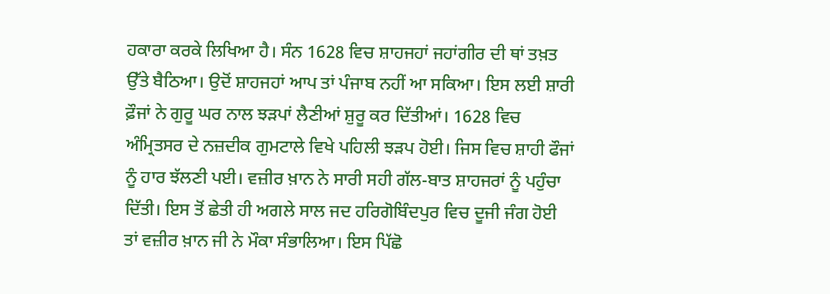ਹਕਾਰਾ ਕਰਕੇ ਲਿਖਿਆ ਹੈ। ਸੰਨ 1628 ਵਿਚ ਸ਼ਾਹਜਹਾਂ ਜਹਾਂਗੀਰ ਦੀ ਥਾਂ ਤਖ਼ਤ ਉੱਤੇ ਬੈਠਿਆ। ਉਦੋਂ ਸ਼ਾਹਜਹਾਂ ਆਪ ਤਾਂ ਪੰਜਾਬ ਨਹੀਂ ਆ ਸਕਿਆ। ਇਸ ਲਈ ਸ਼ਾਰੀ ਫ਼ੌਜਾਂ ਨੇ ਗੁਰੂ ਘਰ ਨਾਲ ਝੜਪਾਂ ਲੈਣੀਆਂ ਸ਼ੁਰੂ ਕਰ ਦਿੱਤੀਆਂ। 1628 ਵਿਚ ਅੰਮ੍ਰਿਤਸਰ ਦੇ ਨਜ਼ਦੀਕ ਗੁਮਟਾਲੇ ਵਿਖੇ ਪਹਿਲੀ ਝੜਪ ਹੋਈ। ਜਿਸ ਵਿਚ ਸ਼ਾਹੀ ਫੌਜਾਂ ਨੂੰ ਹਾਰ ਝੱਲਣੀ ਪਈ। ਵਜ਼ੀਰ ਖ਼ਾਨ ਨੇ ਸਾਰੀ ਸਹੀ ਗੱਲ-ਬਾਤ ਸ਼ਾਹਜਰਾਂ ਨੂੰ ਪਹੁੰਚਾ ਦਿੱਤੀ। ਇਸ ਤੋਂ ਛੇਤੀ ਹੀ ਅਗਲੇ ਸਾਲ ਜਦ ਹਰਿਗੋਬਿੰਦਪੁਰ ਵਿਚ ਦੂਜੀ ਜੰਗ ਹੋਈ ਤਾਂ ਵਜ਼ੀਰ ਖ਼ਾਨ ਜੀ ਨੇ ਮੌਕਾ ਸੰਭਾਲਿਆ। ਇਸ ਪਿੱਛੋ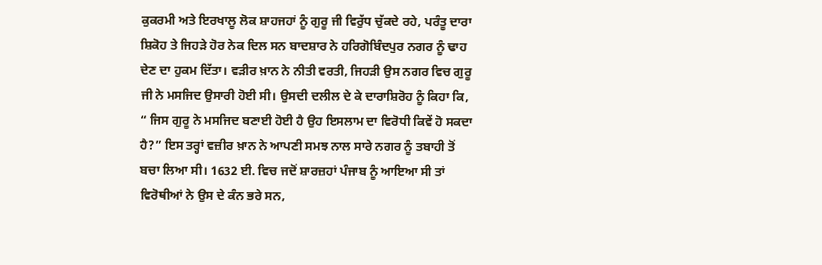ਕੁਕਰਮੀ ਅਤੇ ਇਰਖਾਲੂ ਲੋਕ ਸ਼ਾਹਜਹਾਂ ਨੂੰ ਗੁਰੂ ਜੀ ਵਿਰੁੱਧ ਚੁੱਕਦੇ ਰਹੇ, ਪਰੰਤੂ ਦਾਰਾ ਸ਼ਿਕੋਹ ਤੇ ਜਿਹੜੇ ਹੋਰ ਨੇਕ ਦਿਲ ਸਨ ਬਾਦਸ਼ਾਰ ਨੇ ਹਰਿਗੋਬਿੰਦਪੁਰ ਨਗਰ ਨੂੰ ਢਾਹ ਦੇਣ ਦਾ ਹੁਕਮ ਦਿੱਤਾ। ਵੜੀਰ ਖ਼ਾਨ ਨੇ ਨੀਤੀ ਵਰਤੀ, ਜਿਹੜੀ ਉਸ ਨਗਰ ਵਿਚ ਗੁਰੂ ਜੀ ਨੇ ਮਸਜਿਦ ਉਸਾਰੀ ਹੋਈ ਸੀ। ਉਸਦੀ ਦਲੀਲ ਦੇ ਕੇ ਦਾਰਾਸ਼ਿਰੋਹ ਨੂੰ ਕਿਹਾ ਕਿ, “ ਜਿਸ ਗੁਰੂ ਨੇ ਮਸਜਿਦ ਬਣਾਈ ਹੋਈ ਹੈ ਉਹ ਇਸਲਾਮ ਦਾ ਵਿਰੋਧੀ ਕਿਵੇਂ ਹੋ ਸਕਦਾ ਹੈ?” ਇਸ ਤਰ੍ਹਾਂ ਵਜ਼ੀਰ ਖ਼ਾਨ ਨੇ ਆਪਣੀ ਸਮਝ ਨਾਲ ਸਾਰੇ ਨਗਰ ਨੂੰ ਤਬਾਹੀ ਤੋਂ ਬਚਾ ਲਿਆ ਸੀ। 1632 ਈ. ਵਿਚ ਜਦੋਂ ਸ਼ਾਰਜ਼ਹਾਂ ਪੰਜਾਬ ਨੂੰ ਆਇਆ ਸੀ ਤਾਂ ਵਿਰੋਥੀਆਂ ਨੇ ਉਸ ਦੇ ਕੰਨ ਭਰੇ ਸਨ,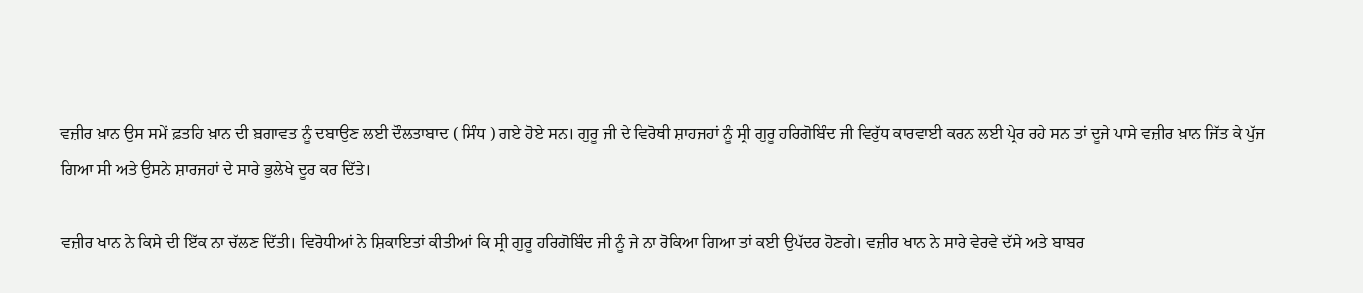ਵਜ਼ੀਰ ਖ਼ਾਨ ਉਸ ਸਮੇਂ ਫ਼ਤਹਿ ਖ਼ਾਨ ਦੀ ਬ਼ਗਾਵਤ ਨੂੰ ਦਬਾਉਣ ਲਈ ਦੌਲਤਾਬਾਦ ( ਸਿੰਧ ) ਗਏ ਹੋਏ ਸਨ। ਗੁਰੂ ਜੀ ਦੇ ਵਿਰੋਥੀ ਸ਼ਾਹਜਹਾਂ ਨੂੰ ਸ੍ਰੀ ਗੁਰੂ ਹਰਿਗੋਬਿੰਦ ਜੀ ਵਿਰੁੱਧ ਕਾਰਵਾਈ ਕਰਨ ਲਈ ਪ੍ਰੇਰ ਰਹੇ ਸਨ ਤਾਂ ਦੂਜੇ ਪਾਸੇ ਵਜ਼ੀਰ ਖ਼ਾਨ ਜਿੱਤ ਕੇ ਪੁੱਜ ਗਿਆ ਸੀ ਅਤੇ ਉਸਨੇ ਸ਼ਾਰਜਹਾਂ ਦੇ ਸਾਰੇ ਭੁਲੇਖੇ ਦੂਰ ਕਰ ਦਿੱਤੇ।

ਵਜ਼ੀਰ ਖਾਨ ਨੇ ਕਿਸੇ ਦੀ ਇੱਕ ਨਾ ਚੱਲਣ ਦਿੱਤੀ। ਵਿਰੋਧੀਆਂ ਨੇ ਸ਼ਿਕਾਇਤਾਂ ਕੀਤੀਆਂ ਕਿ ਸ੍ਰੀ ਗੁਰੂ ਹਰਿਗੋਬਿੰਦ ਜੀ ਨੂੰ ਜੇ ਨਾ ਰੋਕਿਆ ਗਿਆ ਤਾਂ ਕਈ ਉਪੱਦਰ ਹੋਣਗੇ। ਵਜ਼ੀਰ ਖਾਨ ਨੇ ਸਾਰੇ ਵੇਰਵੇ ਦੱਸੇ ਅਤੇ ਬਾਬਰ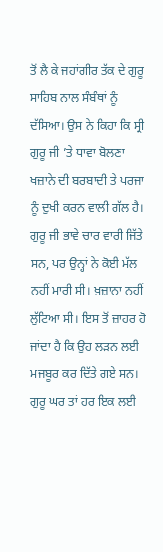ਤੋਂ ਲੈ ਕੇ ਜਹਾਂਗੀਰ ਤੱਕ ਦੇ ਗੁਰੂ ਸਾਹਿਬ ਨਾਲ ਸੰਬੰਥਾਂ ਨੂੰ ਦੱਸਿਆ। ਉਸ ਨੇ ਕਿਹਾ ਕਿ ਸ੍ਰੀ ਗੁਰੂ ਜੀ ’ਤੇ ਧਾਵਾ ਬੋਲਣਾ ਖਜ਼ਾਨੇ ਦੀ ਬਰਬਾਦੀ ਤੇ ਪਰਜਾ ਨੂੰ ਦੁਖੀ ਕਰਨ ਵਾਲੀ ਗੱਲ ਹੈ। ਗੁਰੂ ਜੀ ਭਾਵੇ ਚਾਰ ਵਾਰੀ ਜਿੱਤੇ ਸਨ, ਪਰ ਉਨ੍ਹਾਂ ਨੇ ਕੋਈ ਮੱਲ ਨਹੀਂ ਮਾਰੀ ਸੀ। ਖ਼ਜ਼ਾਨਾ ਨਹੀਂ ਲੁੱਟਿਆ ਸੀ। ਇਸ ਤੋਂ ਜ਼ਾਹਰ ਹੋ ਜਾਂਦਾ ਹੈ ਕਿ ਉਹ ਲੜਨ ਲਈ ਮਜਬੂਰ ਕਰ ਦਿੱਤੇ ਗਏ ਸਨ। ਗੁਰੂ ਘਰ ਤਾਂ ਹਰ ਇਕ ਲਈ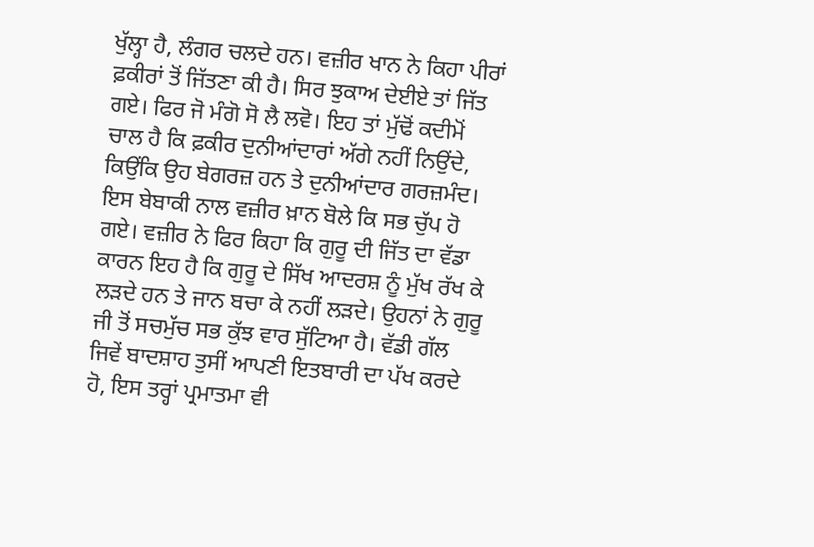ਖੁੱਲ੍ਹਾ ਹੈ, ਲੰਗਰ ਚਲਦੇ ਹਨ। ਵਜ਼ੀਰ ਖਾਨ ਨੇ ਕਿਹਾ ਪੀਰਾਂ ਫ਼ਕੀਰਾਂ ਤੋਂ ਜਿੱਤਣਾ ਕੀ ਹੈ। ਸਿਰ ਝੁਕਾਅ ਦੇਈਏ ਤਾਂ ਜਿੱਤ ਗਏ। ਫਿਰ ਜੋ ਮੰਗੋ ਸੋ ਲੈ ਲਵੋ। ਇਹ ਤਾਂ ਮੁੱਢੋਂ ਕਦੀਮੋਂ ਚਾਲ ਹੈ ਕਿ ਫ਼ਕੀਰ ਦੁਨੀਆਂਦਾਰਾਂ ਅੱਗੇ ਨਹੀਂ ਨਿਉਂਦੇ, ਕਿਉਂਕਿ ਉਹ ਬੇਗਰਜ਼ ਹਨ ਤੇ ਦੁਨੀਆਂਦਾਰ ਗਰਜ਼ਮੰਦ। ਇਸ ਬੇਬਾਕੀ ਨਾਲ ਵਜ਼ੀਰ ਖ਼ਾਨ ਬੋਲੇ ਕਿ ਸਭ ਚੁੱਪ ਹੋ ਗਏ। ਵਜ਼ੀਰ ਨੇ ਫਿਰ ਕਿਹਾ ਕਿ ਗੁਰੂ ਦੀ ਜਿੱਤ ਦਾ ਵੱਡਾ ਕਾਰਨ ਇਹ ਹੈ ਕਿ ਗੁਰੂ ਦੇ ਸਿੱਖ ਆਦਰਸ਼ ਨੂੰ ਮੁੱਖ ਰੱਖ ਕੇ ਲੜਦੇ ਹਨ ਤੇ ਜਾਨ ਬਚਾ ਕੇ ਨਹੀਂ ਲੜਦੇ। ਉਹਨਾਂ ਨੇ ਗੁਰੂ ਜੀ ਤੋਂ ਸਚਮੁੱਚ ਸਭ ਕੁੱਝ ਵਾਰ ਸੁੱਟਿਆ ਹੈ। ਵੱਡੀ ਗੱਲ ਜਿਵੇਂ ਬਾਦਸ਼ਾਹ ਤੁਸੀਂ ਆਪਣੀ ਇਤਬਾਰੀ ਦਾ ਪੱਖ ਕਰਦੇ ਹੋ, ਇਸ ਤਰ੍ਹਾਂ ਪ੍ਰਮਾਤਮਾ ਵੀ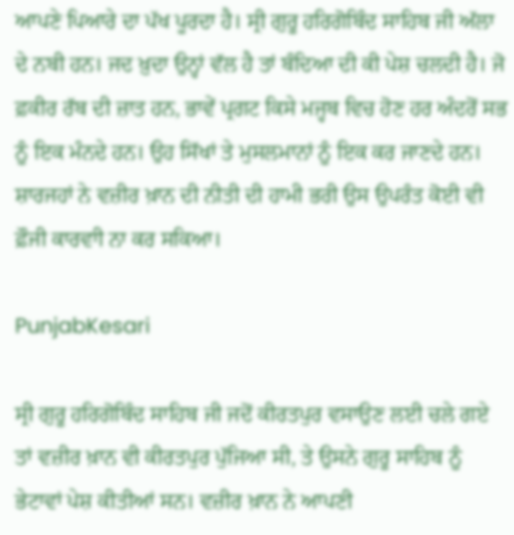ਆਪਣੇ ਪਿਆਰੇ ਦਾ ਪੱਖ ਪੂਰਦਾ ਹੈ। ਸ੍ਰੀ ਗੁਰੂ ਹਰਿਗੋਬਿੰਦ ਸਾਹਿਬ ਜੀ ਅੱਲਾ ਦੇ ਨਬੀ ਹਨ। ਜਦ ਖ਼ੁਦਾ ਉਨ੍ਹਾਂ ਵੱਲ ਹੈ ਤਾਂ ਬੰਦਿਆ ਦੀ ਕੀ ਪੇਸ਼ ਚਲਦੀ ਹੈ। ਜੋ ਫ਼ਕੀਰ ਰੱਬ ਦੀ ਜ਼ਾਤ ਹਨ, ਭਾਵੇਂ ਪ੍ਰਗਟ ਕਿਸੇ ਮਜ੍ਹਬ ਵਿਚ ਹੋਣ ਹਰ ਅੰਦਰੋਂ ਸਭ ਨੂੰ ਇਕ ਮੰਨਦੇ ਹਨ। ਉਹ ਸਿੱਖਾਂ ਤੇ ਮੁਸਲਮਾਨਾਂ ਨੂੰ ਇਕ ਕਰ ਜਾਣਦੇ ਹਨ। ਸ਼ਾਰਜਹਾਂ ਨੇ ਵਜ਼ੀਰ ਖ਼ਾਨ ਦੀ ਨੀਤੀ ਦੀ ਹਾਮੀ ਭਰੀ ਉਸ ਉਪਰੰਤ ਕੋਈ ਵੀ ਫ਼ੌਜੀ ਕਾਰਵਾੀ ਨਾ ਕਰ ਸਕਿਆ।

PunjabKesari

ਸ੍ਰੀ ਗੁਰੂ ਹਰਿਗੋਬਿੰਦ ਸਾਹਿਬ ਜੀ ਜਦੋਂ ਕੀਰਤਪੁਰ ਵਸਾਉਣ ਲਈ ਚਲੇ ਗਏ ਤਾਂ ਵਜ਼ੀਰ ਖ਼ਾਨ ਵੀ ਕੀਰਤਪੁਰ ਪੁੱਜਿਆ ਸੀ, ਤੇ ਉਸਨੇ ਗੁਰੂ ਸਾਹਿਬ ਨੂੰ ਭੇਟਾਵਾਂ ਪੇਸ਼ ਕੀਤੀਆਂ ਸਨ। ਵਜ਼ੀਰ ਖ਼ਾਨ ਨੇ ਆਪਣੀ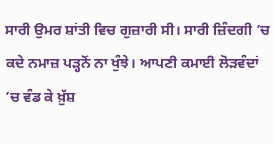ਸਾਰੀ ਉਮਰ ਸ਼ਾਂਤੀ ਵਿਚ ਗੁਜ਼ਾਰੀ ਸੀ। ਸਾਰੀ ਜ਼ਿੰਦਗੀ ’ਚ ਕਦੇ ਨਮਾਜ਼ ਪੜ੍ਹਨੋਂ ਨਾ ਖੁੰਝੇ। ਆਪਣੀ ਕਮਾਈ ਲੋੜਵੰਦਾਂ ’ਚ ਵੰਡ ਕੇ ਖ਼ੁੱਸ਼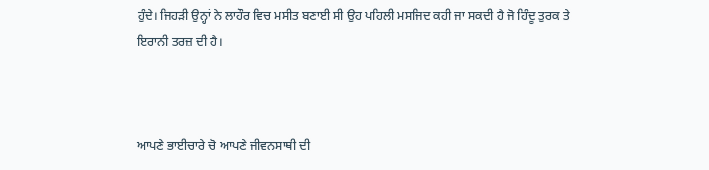ਹੁੰਦੇ। ਜਿਹੜੀ ਉਨ੍ਹਾਂ ਨੇ ਲਾਹੌਰ ਵਿਚ ਮਸੀਤ ਬਣਾਈ ਸੀ ਉਹ ਪਹਿਲੀ ਮਸਜਿਦ ਕਹੀ ਜਾ ਸਕਦੀ ਹੈ ਜੋ ਹਿੰਦੂ ਤੁਰਕ ਤੇ ਇਰਾਨੀ ਤਰਜ਼ ਦੀ ਹੈ।



ਆਪਣੇ ਭਾਈਚਾਰੇ ਚੋ ਆਪਣੇ ਜੀਵਨਸਾਥੀ ਦੀ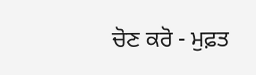ਚੋਣ ਕਰੋ - ਮੁਫ਼ਤ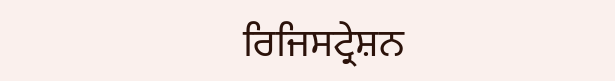ਰਿਜਿਸਟ੍ਰੇਸ਼ਨ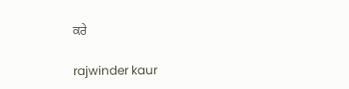ਕਰੇ

rajwinder kaur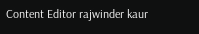Content Editor rajwinder kaur